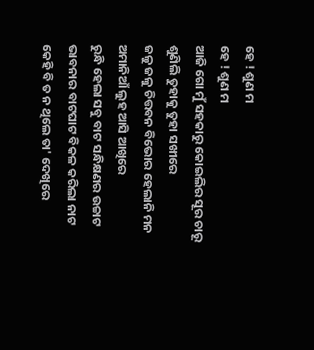ହେ ! ଶୁଣ ମ
ହେ ! ଶୁଣ ମ
ଆଜି ଗୋ ମୁଁ ସହକାରୁ କୋଇଲିର ସୂର ଚାରୂ
ଶୁଣିଲି ତୁହାକୁ ତୁହା ସଖୀରେ
ଜଳୁ ଜଳୁ ଚିତ୍ତବନ ବିଭୋର ହେଲାନି ମନ
ଅମାନିଆଁ ଲୁହ ଆସି ଆଖିରେ
ରୁନ୍ଧି ହେଲା ସବୁ ବାଟ ସନ୍ଧିକ୍ଷଣର ଉଚ୍ଚାଟ
ଭାବନାର ବାଟଘାଟ ବିକଳ କରିଲା ନାଟ
କେହି ବି ତ ନ ଥିଲେ ତା' ଦେଖିରେ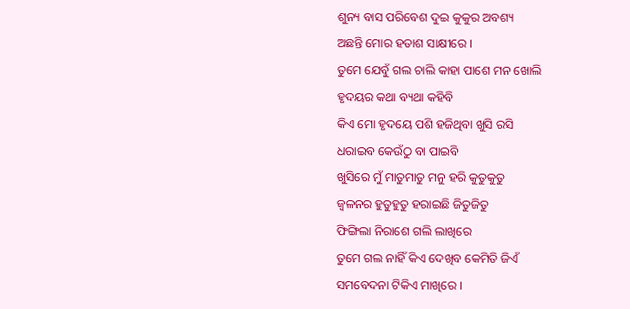ଶୁନ୍ୟ ବାସ ପରିବେଶ ଦୁଇ କୁକୁର ଅବଶ୍ୟ
ଅଛନ୍ତି ମୋର ହତାଶ ସାକ୍ଷୀରେ ।
ତୁମେ ଯେବୁଁ ଗଲ ଚାଲି କାହା ପାଶେ ମନ ଖୋଲି
ହୃଦୟର କଥା ବ୍ୟଥା କହିବି
କିଏ ମୋ ହୃଦୟେ ପଶି ହଜିଥିବା ଖୁସି ରସି
ଧରାଇବ କେଉଁଠୁ ବା ପାଇବି
ଖୁସିରେ ମୁଁ ମାତୁମାତୁ ମନୁ ହରି କୁତୁକୁତୁ
ଜ୍ବଳନର ହୁତୁହୁତୁ ହରାଇଛି ଜିତୁଜିତୁ
ଫିଙ୍ଗିଲା ନିରାଶେ ଗଲି ଲାଖିରେ
ତୁମେ ଗଲ ନାହିଁ କିଏ ଦେଖିବ କେମିତି ଜିଏଁ
ସମବେଦନା ଟିକିଏ ମାଖିରେ ।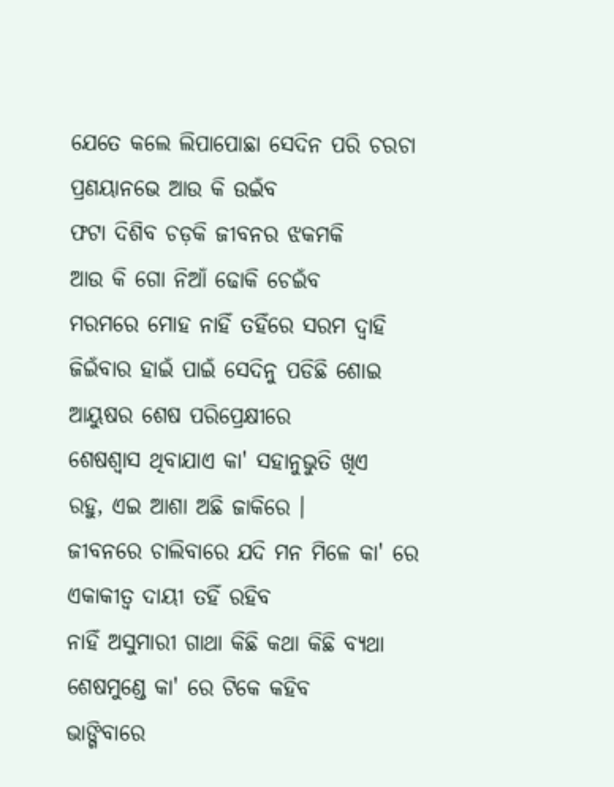ଯେତେ କଲେ ଲିପାପୋଛା ସେଦିନ ପରି ଚରଚା
ପ୍ରଣୟାନଭେ ଆଉ କି ଉଇଁବ
ଫଟା ଦିଶିବ ଚଡ଼କି ଜୀବନର ଝକମକି
ଆଉ କି ଗୋ ନିଆଁ ଢୋକି ଚେଇଁବ
ମରମରେ ମୋହ ନାହିଁ ତହିଁରେ ସରମ ଦ୍ଵାହି
ଜିଇଁବାର ହାଇଁ ପାଇଁ ସେଦିନୁ ପଡିଛି ଶୋଇ
ଆୟୁଷର ଶେଷ ପରିପ୍ରେକ୍ଷୀରେ
ଶେଷଶ୍ଵାସ ଥିବାଯାଏ କା' ସହାନୁଭୁତି ଖିଏ
ରହୁ, ଏଇ ଆଶା ଅଛି ଜାକିରେ ।
ଜୀବନରେ ଚାଲିବାରେ ଯଦି ମନ ମିଳେ କା' ରେ
ଏକାକୀତ୍ଵ ଦାୟୀ ତହିଁ ରହିବ
ନାହିଁ ଅସୁମାରୀ ଗାଥା କିଛି କଥା କିଛି ବ୍ୟଥା
ଶେଷମୁଣ୍ଡେ କା' ରେ ଟିକେ କହିବ
ଭାଙ୍ଗିବାରେ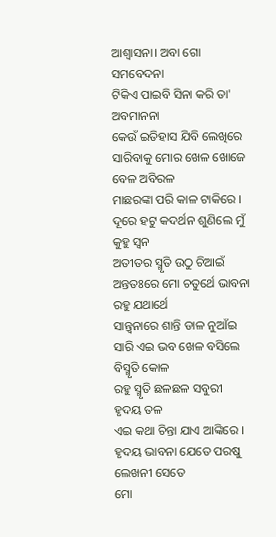ଆଶ୍ଵାସନା। ଅବା ଗୋ ସମବେଦନା
ଟିକିଏ ପାଇବି ସିନା କରି ତା' ଅବମାନନା
କେଉଁ ଇତିହାସ ଯିବି ଲେଖିରେ
ସାରିବାକୁ ମୋର ଖେଳ ଖୋଜେ ବେଳ ଅବିରଳ
ମାଛରଙ୍କା ପରି କାଳ ଟାକିରେ ।
ଦୂରେ ହଟୁ କଦର୍ଥନ ଶୁଣିଲେ ମୁଁ କୁହୁ ସ୍ଵନ
ଅତୀତର ସ୍ମୃତି ଉଠୁ ଚିଆଇଁ
ଅନ୍ତତଃରେ ମୋ ଚତୁର୍ଥେ ଭାବନା ରହୁ ଯଥାର୍ଥେ
ସାନ୍ତ୍ୱନାରେ ଶାନ୍ତି ଡାଳ ନୁଆଁଇ
ସାରି ଏଇ ଭବ ଖେଳ ବସିଲେ ବିସ୍ମୃତି କୋଳ
ରହୁ ସ୍ମୃତି ଛଳଛଳ ସବୁରୀ ହୃଦୟ ତଳ
ଏଇ କଥା ଚିନ୍ତା ଯାଏ ଆଙ୍କିରେ ।
ହୃଦୟ ଭାବନା ଯେତେ ପରଷୁ ଲେଖନୀ ସେତେ
ମୋ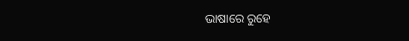ଭାଷାରେ ରୁହେ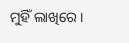ମୁହିଁ ଲାଖିରେ ।